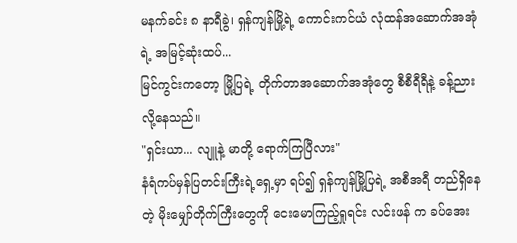မနက်ခင်း ၈ နာရီခွဲ၊ ရှန်ကျန်မြို့ရဲ့ ကောင်းကင်ယံ လုံထန်အဆောက်အအုံရဲ့ အမြင့်ဆုံးထပ်...
မြင်ကွင်းကတော့ မြို့ပြရဲ့ တိုက်တာအဆောက်အအုံတွေ စီစီရီရီနဲ့ ခန့်ညားလို့နေသည်။
"ရှင်းယာ... လျူနဲ့ မာတို့ ရောက်ကြပြီလား"
နံရံကပ်မှန်ပြတင်းကြီးရဲ့ရှေ့မှာ ရပ်၍ ရှန်ကျန်မြို့ပြရဲ့ အစီအရီ တည်ရှိနေတဲ့ မိုးမျှော်တိုက်ကြီးတွေကို ငေးမောကြည့်ရှုရင်း လင်းဖန် က ခပ်အေး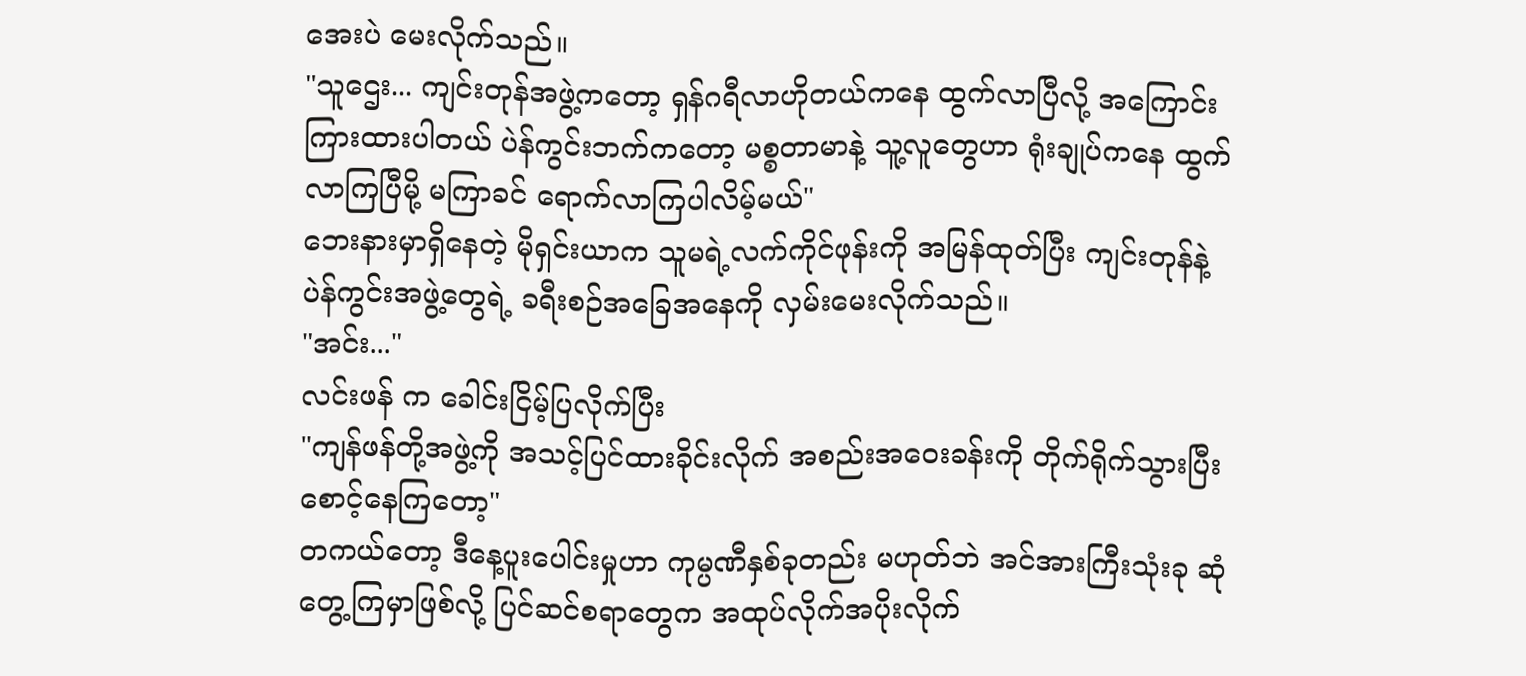အေးပဲ မေးလိုက်သည်။
"သူဌေး... ကျင်းတုန်အဖွဲ့ကတော့ ရှန်ဂရီလာဟိုတယ်ကနေ ထွက်လာပြီလို့ အကြောင်းကြားထားပါတယ် ပဲန်ကွင်းဘက်ကတော့ မစ္စတာမာနဲ့ သူ့လူတွေဟာ ရုံးချုပ်ကနေ ထွက်လာကြပြီမို့ မကြာခင် ရောက်လာကြပါလိမ့်မယ်"
ဘေးနားမှာရှိနေတဲ့ မိုရှင်းယာက သူမရဲ့လက်ကိုင်ဖုန်းကို အမြန်ထုတ်ပြီး ကျင်းတုန်နဲ့ ပဲန်ကွင်းအဖွဲ့တွေရဲ့ ခရီးစဉ်အခြေအနေကို လှမ်းမေးလိုက်သည်။
"အင်း..."
လင်းဖန် က ခေါင်းငြိမ့်ပြလိုက်ပြီး
"ကျန်ဖန်တို့အဖွဲ့ကို အသင့်ပြင်ထားခိုင်းလိုက် အစည်းအဝေးခန်းကို တိုက်ရိုက်သွားပြီး စောင့်နေကြတော့"
တကယ်တော့ ဒီနေ့ပူးပေါင်းမှုဟာ ကုမ္ပဏီနှစ်ခုတည်း မဟုတ်ဘဲ အင်အားကြီးသုံးခု ဆုံတွေ့ကြမှာဖြစ်လို့ ပြင်ဆင်စရာတွေက အထုပ်လိုက်အပိုးလိုက်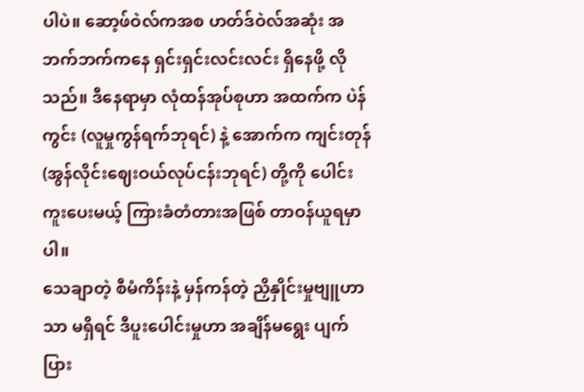ပါပဲ။ ဆော့ဖ်ဝဲလ်ကအစ ဟတ်ဒ်ဝဲလ်အဆုံး အဘက်ဘက်ကနေ ရှင်းရှင်းလင်းလင်း ရှိနေဖို့ လိုသည်။ ဒီနေရာမှာ လုံထန်အုပ်စုဟာ အထက်က ပဲန်ကွင်း (လူမှုကွန်ရက်ဘုရင်) နဲ့ အောက်က ကျင်းတုန် (အွန်လိုင်းဈေးဝယ်လုပ်ငန်းဘုရင်) တို့ကို ပေါင်းကူးပေးမယ့် ကြားခံတံတားအဖြစ် တာဝန်ယူရမှာပါ။
သေချာတဲ့ စီမံကိန်းနဲ့ မှန်ကန်တဲ့ ညှိနှိုင်းမှုဗျူဟာသာ မရှိရင် ဒီပူးပေါင်းမှုဟာ အချိန်မရွေး ပျက်ပြား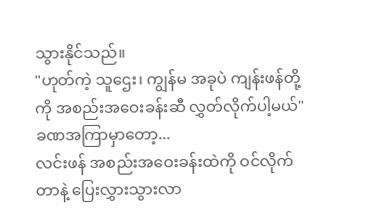သွားနိုင်သည်။
"ဟုတ်ကဲ့ သူဌေး၊ ကျွန်မ အခုပဲ ကျန်းဖန်တို့ကို အစည်းအဝေးခန်းဆီ လွှတ်လိုက်ပါ့မယ်"
ခဏအကြာမှာတော့...
လင်းဖန် အစည်းအဝေးခန်းထဲကို ဝင်လိုက်တာနဲ့ ပြေးလွှားသွားလာ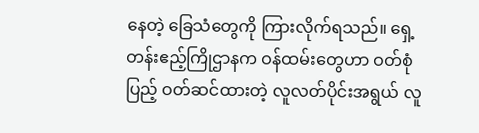နေတဲ့ ခြေသံတွေကို ကြားလိုက်ရသည်။ ရှေ့တန်းဧည့်ကြိုဌာနက ဝန်ထမ်းတွေဟာ ဝတ်စုံပြည့် ဝတ်ဆင်ထားတဲ့ လူလတ်ပိုင်းအရွယ် လူ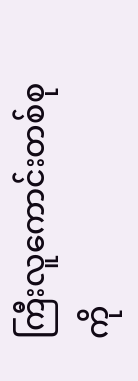ကြီးလူကောင်းတစ်စုကို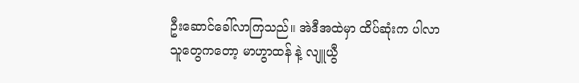ဦးဆောင်ခေါ်လာကြသည်။ အဲဒီအထဲမှာ ထိပ်ဆုံးက ပါလာသူတွေကတော့ မာဟွာထန် နဲ့ လျူယွီ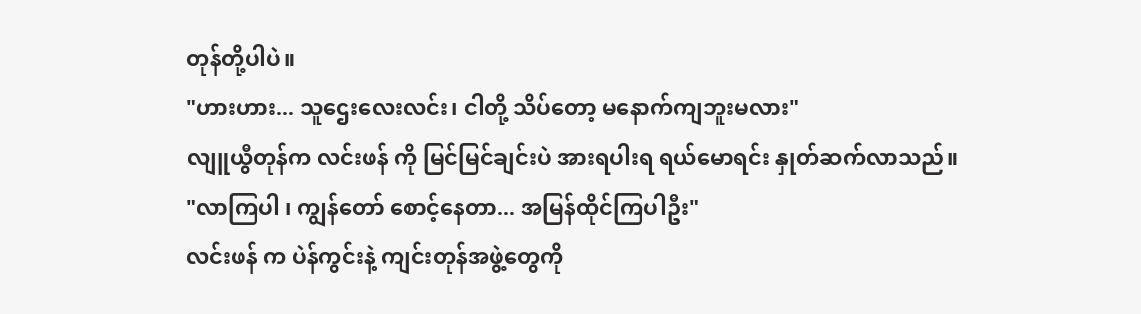တုန်တို့ပါပဲ။
"ဟားဟား... သူဌေးလေးလင်း၊ ငါတို့ သိပ်တော့ မနောက်ကျဘူးမလား"
လျူယွီတုန်က လင်းဖန် ကို မြင်မြင်ချင်းပဲ အားရပါးရ ရယ်မောရင်း နှုတ်ဆက်လာသည်။
"လာကြပါ ၊ ကျွန်တော် စောင့်နေတာ... အမြန်ထိုင်ကြပါဦး"
လင်းဖန် က ပဲန်ကွင်းနဲ့ ကျင်းတုန်အဖွဲ့တွေကို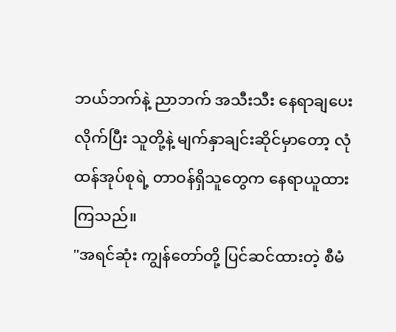ဘယ်ဘက်နဲ့ ညာဘက် အသီးသီး နေရာချပေးလိုက်ပြီး သူတို့နဲ့ မျက်နှာချင်းဆိုင်မှာတော့ လုံထန်အုပ်စုရဲ့ တာဝန်ရှိသူတွေက နေရာယူထားကြသည်။
"အရင်ဆုံး ကျွန်တော်တို့ ပြင်ဆင်ထားတဲ့ စီမံ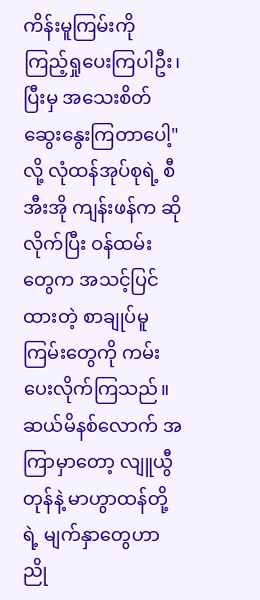ကိန်းမူကြမ်းကို ကြည့်ရှုပေးကြပါဦး၊ ပြီးမှ အသေးစိတ် ဆွေးနွေးကြတာပေါ့"
လို့ လုံထန်အုပ်စုရဲ့ စီအီးအို ကျန်းဖန်က ဆိုလိုက်ပြီး ဝန်ထမ်းတွေက အသင့်ပြင်ထားတဲ့ စာချုပ်မူကြမ်းတွေကို ကမ်းပေးလိုက်ကြသည်။
ဆယ်မိနစ်လောက် အကြာမှာတော့ လျူယွီတုန်နဲ့ မာဟွာထန်တို့ရဲ့ မျက်နှာတွေဟာ ညို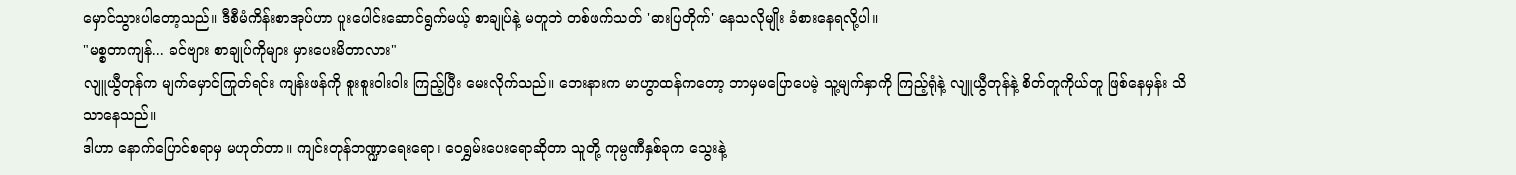မှောင်သွားပါတော့သည်။ ဒီစီမံကိန်းစာအုပ်ဟာ ပူးပေါင်းဆောင်ရွက်မယ့် စာချုပ်နဲ့ မတူဘဲ တစ်ဖက်သတ် 'ဓားပြတိုက်' နေသလိုမျိုး ခံစားနေရလို့ပါ။
"မစ္စတာကျန်... ခင်ဗျား စာချုပ်ကိုများ မှားပေးမိတာလား"
လျူယွီတုန်က မျက်မှောင်ကြုတ်ရင်း ကျန်းဖန်ကို စူးစူးဝါးဝါး ကြည့်ပြီး မေးလိုက်သည်။ ဘေးနားက မာဟွာထန်ကတော့ ဘာမှမပြောပေမဲ့ သူ့မျက်နှာကို ကြည့်ရုံနဲ့ လျူယွီတုန်နဲ့ စိတ်တူကိုယ်တူ ဖြစ်နေမှန်း သိသာနေသည်။
ဒါဟာ နောက်ပြောင်စရာမှ မဟုတ်တာ။ ကျင်းတုန်ဘဏ္ဍာရေးရော၊ ဝေရွှမ်းပေးရောဆိုတာ သူတို့ ကုမ္ပဏီနှစ်ခုက သွေးနဲ့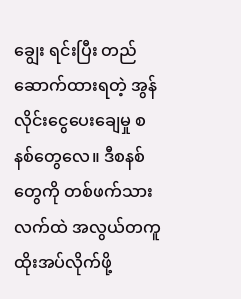ချွေး ရင်းပြီး တည်ဆောက်ထားရတဲ့ အွန်လိုင်းငွေပေးချေမှု စနစ်တွေလေ။ ဒီစနစ်တွေကို တစ်ဖက်သားလက်ထဲ အလွယ်တကူ ထိုးအပ်လိုက်ဖို့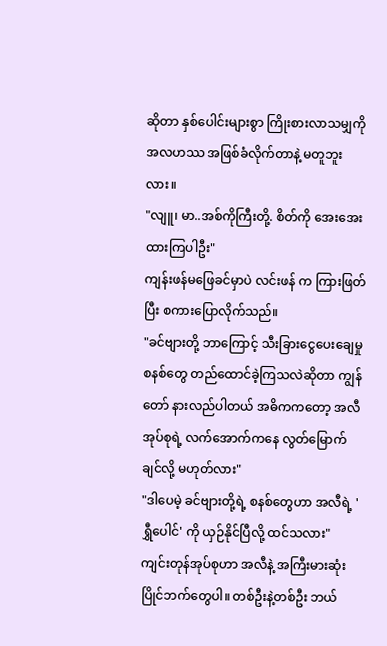ဆိုတာ နှစ်ပေါင်းများစွာ ကြိုးစားလာသမျှကို အလဟဿ အဖြစ်ခံလိုက်တာနဲ့ မတူဘူးလား။
"လျူ၊ မာ..အစ်ကိုကြီးတို့. စိတ်ကို အေးအေးထားကြပါဦး"
ကျန်းဖန်မဖြေခင်မှာပဲ လင်းဖန် က ကြားဖြတ်ပြီး စကားပြောလိုက်သည်။
"ခင်ဗျားတို့ ဘာကြောင့် သီးခြားငွေပေးချေမှုစနစ်တွေ တည်ထောင်ခဲ့ကြသလဲဆိုတာ ကျွန်တော် နားလည်ပါတယ် အဓိကကတော့ အလီအုပ်စုရဲ့ လက်အောက်ကနေ လွတ်မြောက်ချင်လို့ မဟုတ်လား"
"ဒါပေမဲ့ ခင်ဗျားတို့ရဲ့ စနစ်တွေဟာ အလီရဲ့ 'ရွှီပေါင်' ကို ယှဉ်နိုင်ပြီလို့ ထင်သလား"
ကျင်းတုန်အုပ်စုဟာ အလီနဲ့ အကြီးမားဆုံး ပြိုင်ဘက်တွေပါ။ တစ်ဦးနဲ့တစ်ဦး ဘယ်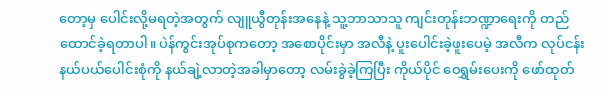တော့မှ ပေါင်းလို့မရတဲ့အတွက် လျူယွီတုန်းအနေနဲ့ သူ့ဘာသာသူ ကျင်းတုန်းဘဏ္ဍာရေးကို တည်ထောင်ခဲ့ရတာပါ။ ပဲန်ကွင်းအုပ်စုကတော့ အစောပိုင်းမှာ အလီနဲ့ ပူးပေါင်းခဲ့ဖူးပေမဲ့ အလီက လုပ်ငန်းနယ်ပယ်ပေါင်းစုံကို နယ်ချဲ့လာတဲ့အခါမှာတော့ လမ်းခွဲခဲ့ကြပြီး ကိုယ်ပိုင် ဝေရွှမ်းပေးကို ဖော်ထုတ်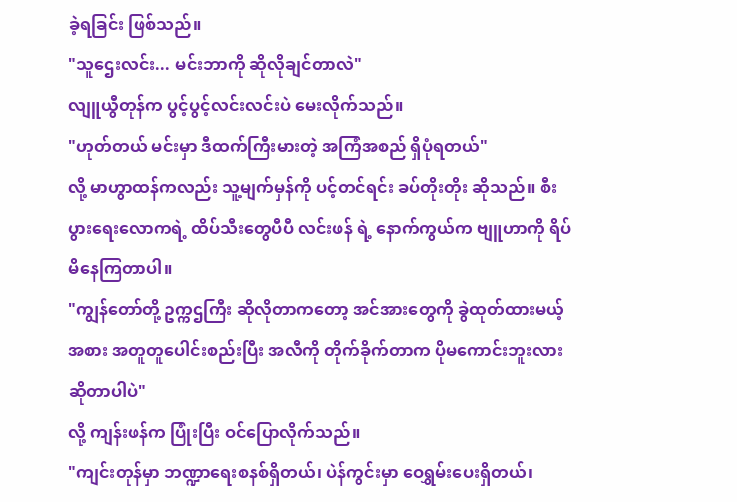ခဲ့ရခြင်း ဖြစ်သည်။
"သူဌေးလင်း... မင်းဘာကို ဆိုလိုချင်တာလဲ"
လျူယွီတုန်က ပွင့်ပွင့်လင်းလင်းပဲ မေးလိုက်သည်။
"ဟုတ်တယ် မင်းမှာ ဒီထက်ကြီးမားတဲ့ အကြံအစည် ရှိပုံရတယ်"
လို့ မာဟွာထန်ကလည်း သူ့မျက်မှန်ကို ပင့်တင်ရင်း ခပ်တိုးတိုး ဆိုသည်။ စီးပွားရေးလောကရဲ့ ထိပ်သီးတွေပီပီ လင်းဖန် ရဲ့ နောက်ကွယ်က ဗျူဟာကို ရိပ်မိနေကြတာပါ။
"ကျွန်တော်တို့ ဥက္ကဌကြီး ဆိုလိုတာကတော့ အင်အားတွေကို ခွဲထုတ်ထားမယ့်အစား အတူတူပေါင်းစည်းပြီး အလီကို တိုက်ခိုက်တာက ပိုမကောင်းဘူးလား ဆိုတာပါပဲ"
လို့ ကျန်းဖန်က ပြုံးပြီး ဝင်ပြောလိုက်သည်။
"ကျင်းတုန်မှာ ဘဏ္ဍာရေးစနစ်ရှိတယ်၊ ပဲန်ကွင်းမှာ ဝေရွှမ်းပေးရှိတယ်၊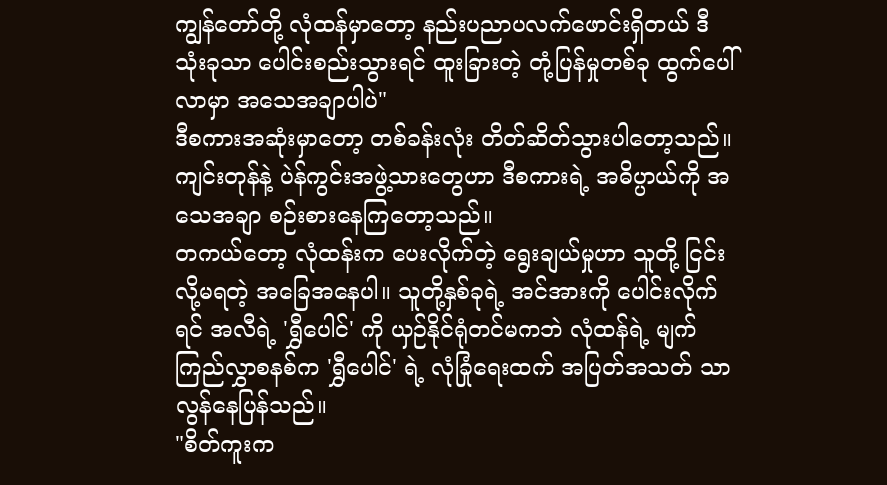ကျွန်တော်တို့ လုံထန်မှာတော့ နည်းပညာပလက်ဖောင်းရှိတယ် ဒီသုံးခုသာ ပေါင်းစည်းသွားရင် ထူးခြားတဲ့ တုံ့ပြန်မှုတစ်ခု ထွက်ပေါ်လာမှာ အသေအချာပါပဲ"
ဒီစကားအဆုံးမှာတော့ တစ်ခန်းလုံး တိတ်ဆိတ်သွားပါတော့သည်။ ကျင်းတုန်နဲ့ ပဲန်ကွင်းအဖွဲ့သားတွေဟာ ဒီစကားရဲ့ အဓိပ္ပာယ်ကို အသေအချာ စဉ်းစားနေကြတော့သည်။
တကယ်တော့ လုံထန်းက ပေးလိုက်တဲ့ ရွေးချယ်မှုဟာ သူတို့ ငြင်းလို့မရတဲ့ အခြေအနေပါ။ သူတို့နှစ်ခုရဲ့ အင်အားကို ပေါင်းလိုက်ရင် အလီရဲ့ 'ရွှီပေါင်' ကို ယှဉ်နိုင်ရုံတင်မကဘဲ လုံထန်ရဲ့ မျက်ကြည်လွှာစနစ်က 'ရွှီပေါင်' ရဲ့ လုံခြုံရေးထက် အပြတ်အသတ် သာလွန်နေပြန်သည်။
"စိတ်ကူးက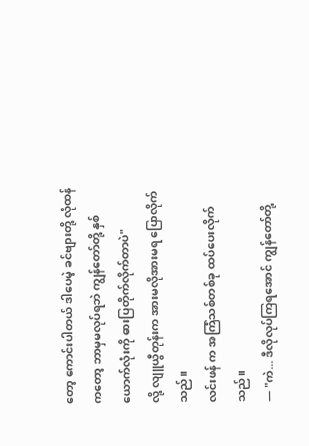တော့ ကောင်းပါတယ် ဒါပေမဲ့ ခင်ဗျားတို့ လုံထန်ကတော့ ဘာမှမလုပ်ရဘဲ ကျွန်တော်တို့ နှစ်ယောက်လုံးကို ဓားပြတိုက်လိုက်တာပဲ"
လို့ လျူယွီတုန်းက အားမလိုအားမရ ပြောလိုက်သည်။
လင်းဖန် က အကြံသစ်တစ်ခု ထပ်ပေးလိုက်သည်။
— "ကဲ... ဒီလိုလုပ်ကြရအောင် ကျွန်တော်တို့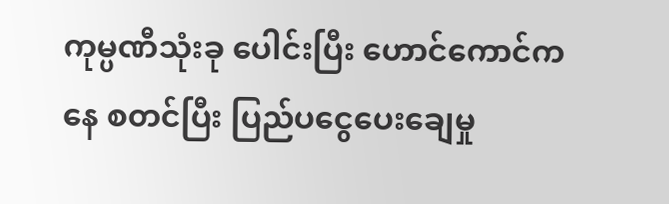ကုမ္ပဏီသုံးခု ပေါင်းပြီး ဟောင်ကောင်ကနေ စတင်ပြီး ပြည်ပငွေပေးချေမှု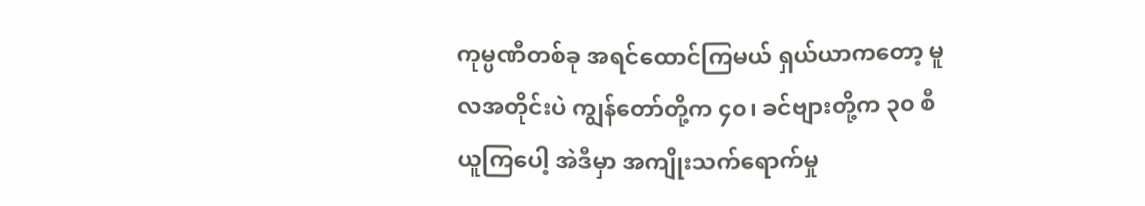ကုမ္ပဏီတစ်ခု အရင်ထောင်ကြမယ် ရှယ်ယာကတော့ မူလအတိုင်းပဲ ကျွန်တော်တို့က ၄၀၊ ခင်ဗျားတို့က ၃၀ စီ ယူကြပေါ့ အဲဒီမှာ အကျိုးသက်ရောက်မှု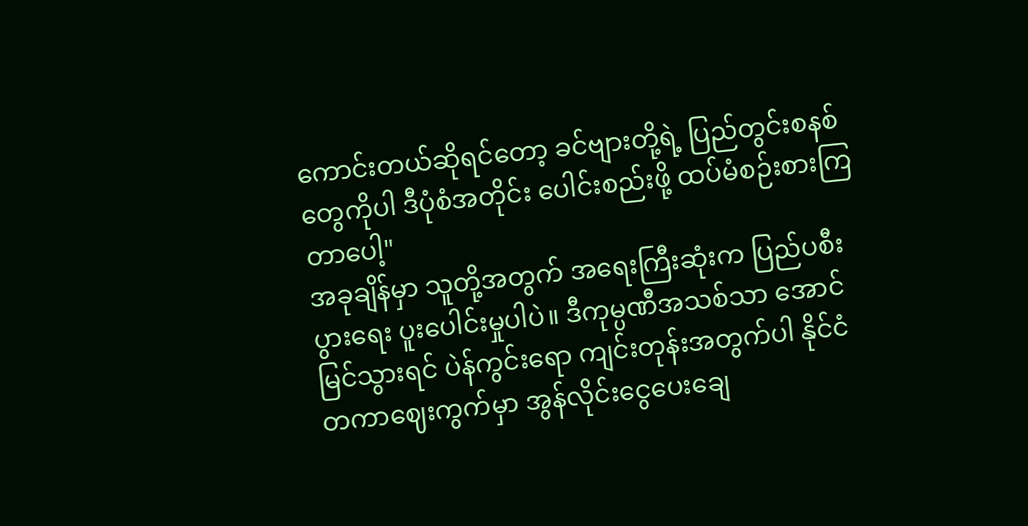ကောင်းတယ်ဆိုရင်တော့ ခင်ဗျားတို့ရဲ့ ပြည်တွင်းစနစ်တွေကိုပါ ဒီပုံစံအတိုင်း ပေါင်းစည်းဖို့ ထပ်မံစဉ်းစားကြတာပေါ့"
အခုချိန်မှာ သူတို့အတွက် အရေးကြီးဆုံးက ပြည်ပစီးပွားရေး ပူးပေါင်းမှုပါပဲ။ ဒီကုမ္ပဏီအသစ်သာ အောင်မြင်သွားရင် ပဲန်ကွင်းရော ကျင်းတုန်းအတွက်ပါ နိုင်ငံတကာဈေးကွက်မှာ အွန်လိုင်းငွေပေးချေ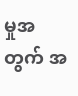မှုအတွက် အ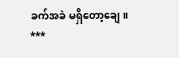ခက်အခဲ မရှိတော့ချေ။
***